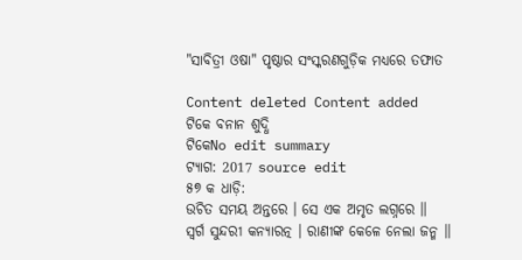"ସାବିତ୍ରୀ ଓଷା" ପୃଷ୍ଠାର ସଂସ୍କରଣ‌ଗୁଡ଼ିକ ମଧ୍ୟରେ ତଫାତ

Content deleted Content added
ଟିକେ ବନାନ ଶୁଦ୍ଧି
ଟିକେNo edit summary
ଟ୍ୟାଗ: 2017 source edit
୫୭ କ ଧାଡ଼ି:
ଉଚିତ ସମୟ ଅନ୍ତରେ । ସେ ଏକ ଅମୃତ ଲଗ୍ନରେ ॥
ସ୍ୱର୍ଗ ସୁନ୍ଦରୀ କନ୍ୟାରତ୍ନ । ରାଣୀଙ୍କ କେଳେ ନେଲା ଜନ୍ମ ॥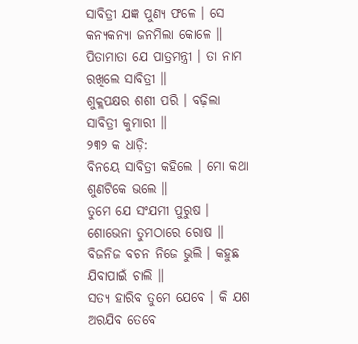ସାବିତ୍ରୀ ଯଜ୍ଞ ପୁଣ୍ୟ ଫଳେ । ସେ କନ୍ୟକନ୍ୟା ଜନମିଲା କୋଳେ ॥
ପିତାମାତା ଯେ ପାତ୍ରମନ୍ତ୍ରୀ । ତା ନାମ ରଖିଲେ ସାବିତ୍ରୀ ॥
ଶୁକ୍ଲପକ୍ଷର ଶଶୀ ପରି । ବଢ଼ିଲା ସାବିତ୍ରୀ କୁମାରୀ ॥
୨୩୨ କ ଧାଡ଼ି:
ବିନୟେ ସାବିତ୍ରୀ କହିଲେ । ମୋ କଥା ଶୁଣଟିକେ ଭଲେ ॥
ତୁମେ ଯେ ସଂଯମୀ ପୁରୁଷ । ଶୋଭେନା ତୁମଠାରେ ରୋଷ ॥
ବିଜନିଜ ବଚନ ନିଜେ ଭୁଲି । କହୁଛ ଯିବାପାଇଁ ଚାଲି ॥
ସତ୍ୟ ହାରିବ ତୁମେ ଯେବେ । କି ଯଶ ଅରଯିବ ତେବେ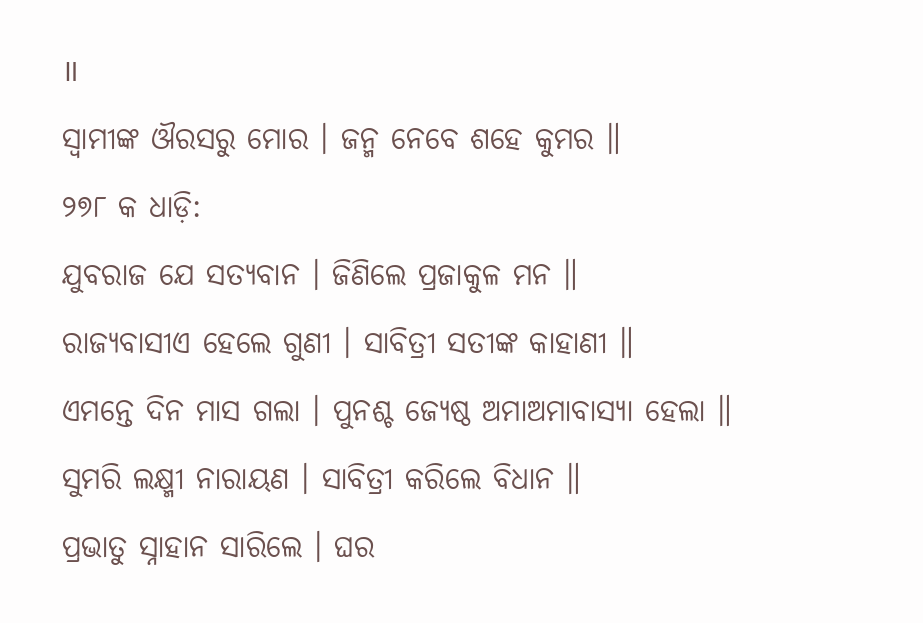॥
ସ୍ୱାମୀଙ୍କ ଔରସରୁ ମୋର । ଜନ୍ମ ନେବେ ଶହେ କୁମର ॥
୨୭୮ କ ଧାଡ଼ି:
ଯୁବରାଜ ଯେ ସତ୍ୟବାନ । ଜିଣିଲେ ପ୍ରଜାକୁଳ ମନ ॥
ରାଜ୍ୟବାସୀଏ ହେଲେ ଗୁଣୀ । ସାବିତ୍ରୀ ସତୀଙ୍କ କାହାଣୀ ॥
ଏମନ୍ତେ ଦିନ ମାସ ଗଲା । ପୁନଶ୍ଚ ଜ୍ୟେଷ୍ଠ ଅମାଅମାବାସ୍ୟା ହେଲା ॥
ସୁମରି ଲକ୍ଷ୍ମୀ ନାରାୟଣ । ସାବିତ୍ରୀ କରିଲେ ବିଧାନ ॥
ପ୍ରଭାତୁ ସ୍ନାହାନ ସାରିଲେ । ଘର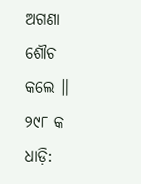ଅଗଣା ଶୌଚ କଲେ ॥
୨୯୮ କ ଧାଡ଼ି: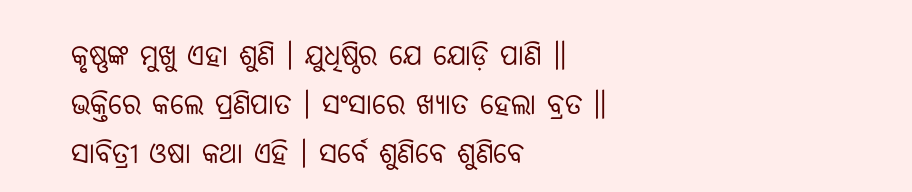କୃଷ୍ଣଙ୍କ ମୁଖୁ ଏହା ଶୁଣି । ଯୁଧିଷ୍ଠିର ଯେ ଯୋଡ଼ି ପାଣି ॥
ଭକ୍ତିରେ କଲେ ପ୍ରଣିପାତ । ସଂସାରେ ଖ୍ୟାତ ହେଲା ବ୍ରତ ॥
ସାବିତ୍ରୀ ଓଷା କଥା ଏହି । ସର୍ବେ ଶୁଣିବେ ଶୁଣିବେ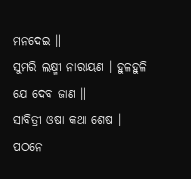ମନଦେଇ ॥
ସୁମରି ଲକ୍ଷ୍ମୀ ନାରାୟଣ । ହୁଳହୁଳି ଯେ ଦେବ ଜାଣ ॥
ସାବିତ୍ରୀ ଓଷା କଥା ଶେଷ । ପଠନେ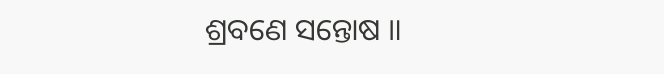ଶ୍ରବଣେ ସନ୍ତୋଷ ॥